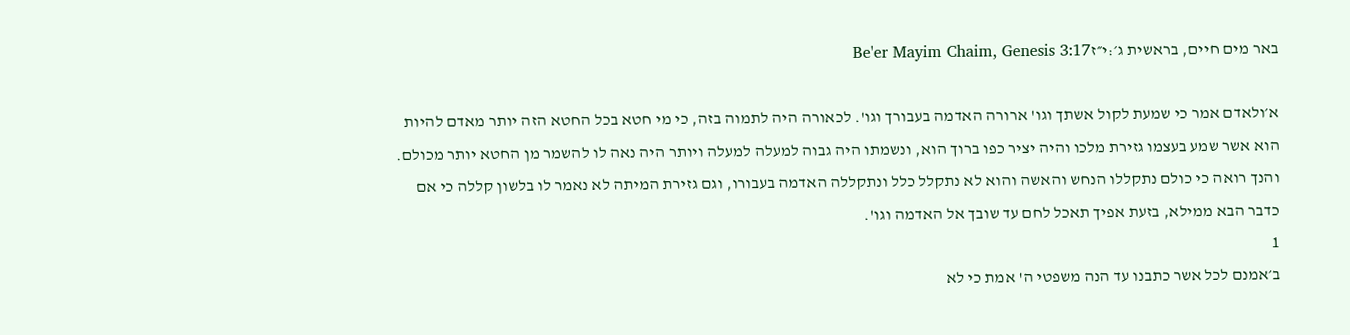באר מים חיים, בראשית ג׳:י״זBe'er Mayim Chaim, Genesis 3:17

א׳ולאדם אמר כי שמעת לקול אשתך וגו' ארורה האדמה בעבורך וגו'. לכאורה היה לתמוה בזה, כי מי חטא בכל החטא הזה יותר מאדם להיות הוא אשר שמע בעצמו גזירת מלכו והיה יציר כפו ברוך הוא, ונשמתו היה גבוה למעלה למעלה ויותר היה נאה לו להשמר מן החטא יותר מכולם. והנך רואה כי כולם נתקללו הנחש והאשה והוא לא נתקלל כלל ונתקללה האדמה בעבורו, וגם גזירת המיתה לא נאמר לו בלשון קללה כי אם כדבר הבא ממילא, בזעת אפיך תאכל לחם עד שובך אל האדמה וגו'.
1
ב׳אמנם לכל אשר כתבנו עד הנה משפטי ה' אמת כי לא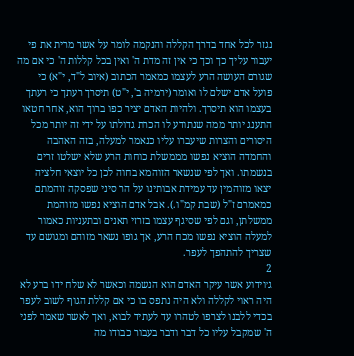נגזר לכל אחד בדרך הקללה והנקמה לומר על אשר מרית את פי יעבור עליך כך וכך כי אין זה מדת ה' ואין בכל קללות ה' כי אם מה שגורם העושה הרע לעצמו כמאמר הכתוב (איוב ל"ד, י"א) כי פועל אדם ישלם לו ואומר (ירמיה ב', י"ט) תיסרך רעתך כי רעתך בעצמו הוא תיסרך. ולהיות האדם יציר כפו ברוך הוא, אחר חטאו התענג יותר ממה שנתודע לו הכרת גדולתו על ידי זה יותר מכל היסורים והצרות שיעברו עליו כנאמר למעלה, בזה האהבה והחמדה הוציא נפשו מממשלת כוחות הרע שלא ישלטו זרים בנשמתו. ואך לפי שנשאר הזוהמא בחוה לכן כל יוצאי חלציה יצאו מזוהמין עד עמידת אבותינו על הר סיני שפסקה זוהמתם כמאמרם ז"ל (שבת קמ"ו.). אבל אדם הוציא נפשו מזוהמת ממשלתן, וגם לפי שסיגף עצמו בזרזי תאנים ובתעניות כאמור למעלה הוציא נפשו מכח הרע, אך גופו נשאר מזוהם ומגושם עד שצריך להתהפך לעפר.
2
ג׳וידוע אשר עיקר האדם הוא הנשמה וכאשר לא שלח ידו ברע לא היה ראוי לקללה ולא היה נתפס בו כי אם קללת הגוף לשוב לעפר בכדי ללבנו לצרפו לטהרו עד לעתיד לבוא, ואך לאשר שאמר לפני ה' שמקבל עליו כל דבר ודבר בעבור כבודו מה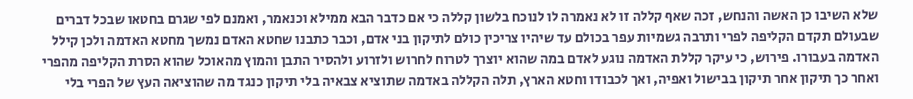שלא השיבו כן האשה והנחש, זכה שאף קללה זו לא נאמרה לו לנוכח בלשון קללה כי אם כדבר הבא ממילא וכנאמר, ואמנם לפי שגרם בחטאו שבכל דברים שבעולם תקדם הקליפה לפרי ותרבה גשמיות עפר בכולם עד שיהיו צריכין כולם לתיקון בני אדם, וכבר כתבנו שחטא האדם נמשך מחטא האדמה ולכן קילל האדמה בעבורו. פירוש, כי עיקר קללת האדמה נוגע לאדם במה שהוא יוצרך לטרוח לחרוש ולזרוע ולהסיר התבן והמוץ מהאוכל שהוא הסרת הקליפה מהפרי ואחר כך תיקון אחר תיקון בבישול ואפיה, ואך לכבודו וחטא הארץ, תלה הקללה באדמה שתוציא צבאיה בלי תיקון כנגד מה שהוציאה העץ של הפרי בלי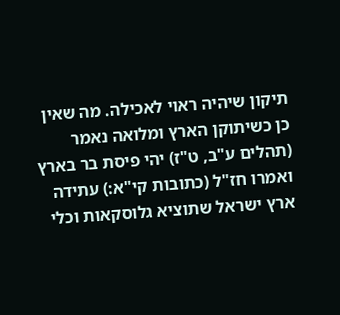תיקון שיהיה ראוי לאכילה. מה שאין כן כשיתוקן הארץ ומלואה נאמר (תהלים ע"ב, ט"ז) יהי פיסת בר בארץ ואמרו חז"ל (כתובות קי"א:) עתידה ארץ ישראל שתוציא גלוסקאות וכלי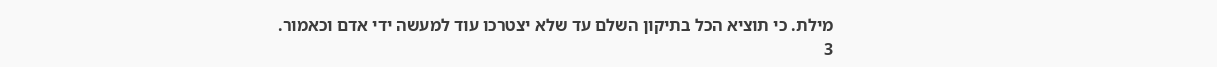מילת. כי תוציא הכל בתיקון השלם עד שלא יצטרכו עוד למעשה ידי אדם וכאמור.
3